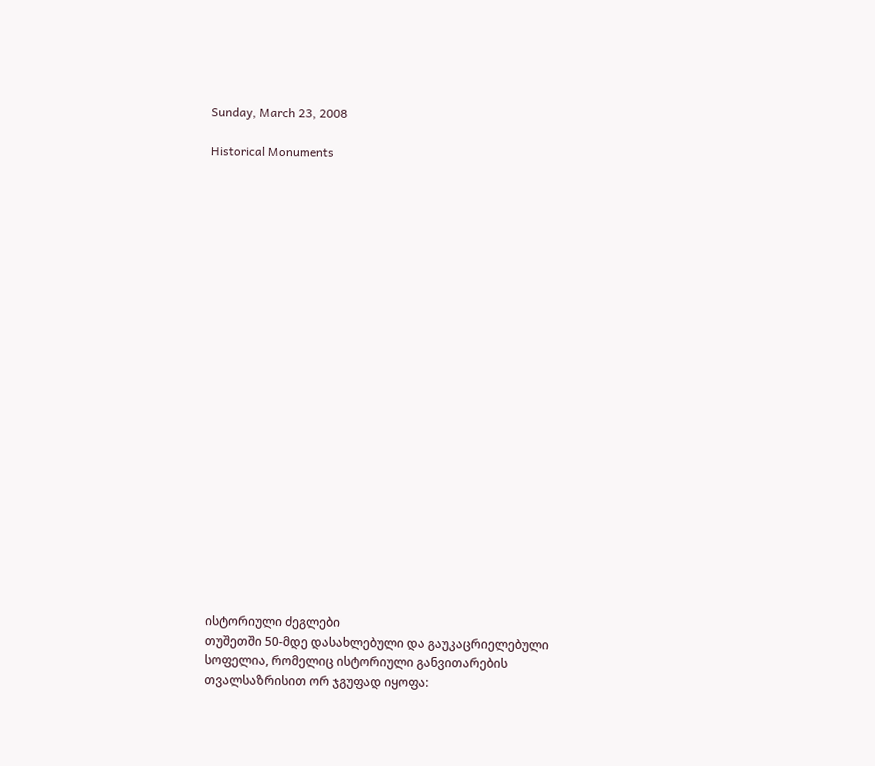Sunday, March 23, 2008

Historical Monuments























ისტორიული ძეგლები
თუშეთში 50-მდე დასახლებული და გაუკაცრიელებული სოფელია, რომელიც ისტორიული განვითარების თვალსაზრისით ორ ჯგუფად იყოფა: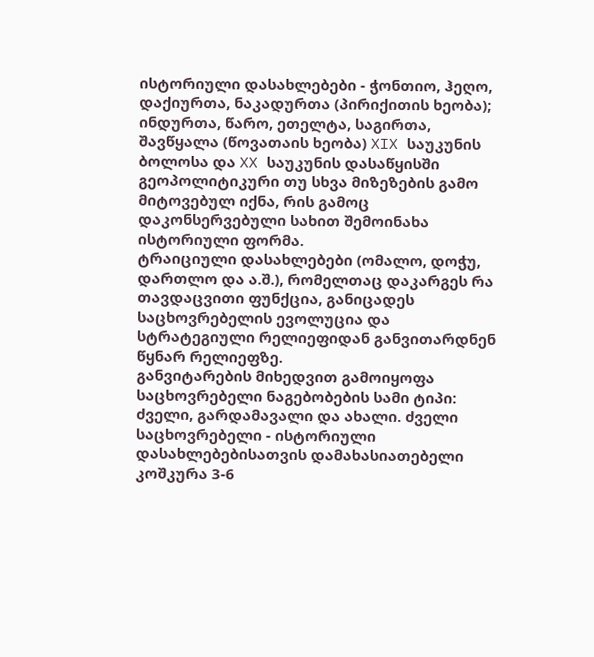ისტორიული დასახლებები - ჭონთიო, ჰეღო, დაქიურთა, ნაკადურთა (პირიქითის ხეობა); ინდურთა, წარო, ეთელტა, საგირთა, შავწყალა (წოვათაის ხეობა) XIX საუკუნის ბოლოსა და XX საუკუნის დასაწყისში გეოპოლიტიკური თუ სხვა მიზეზების გამო მიტოვებულ იქნა, რის გამოც დაკონსერვებული სახით შემოინახა ისტორიული ფორმა.
ტრაიციული დასახლებები (ომალო, დოჭუ, დართლო და ა.შ.), რომელთაც დაკარგეს რა თავდაცვითი ფუნქცია, განიცადეს საცხოვრებელის ევოლუცია და სტრატეგიული რელიეფიდან განვითარდნენ წყნარ რელიეფზე.
განვიტარების მიხედვით გამოიყოფა საცხოვრებელი ნაგებობების სამი ტიპი: ძველი, გარდამავალი და ახალი. ძველი საცხოვრებელი - ისტორიული დასახლებებისათვის დამახასიათებელი კოშკურა 3-6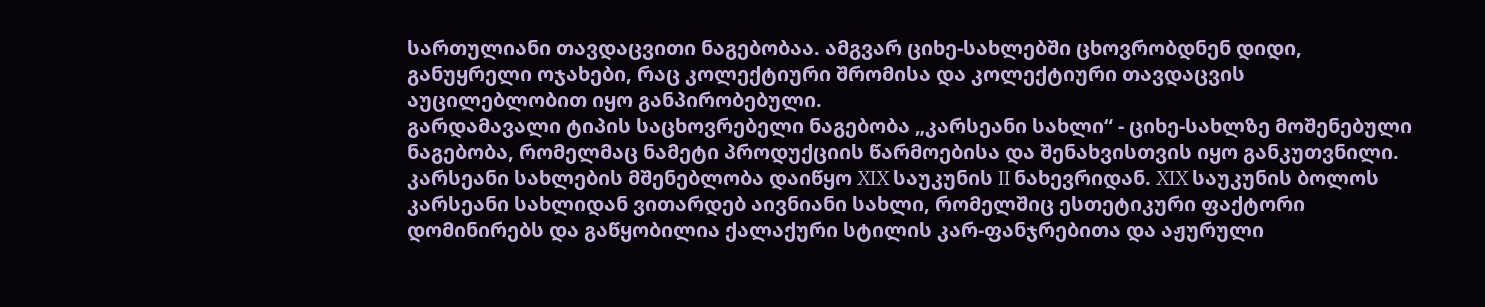სართულიანი თავდაცვითი ნაგებობაა. ამგვარ ციხე-სახლებში ცხოვრობდნენ დიდი, განუყრელი ოჯახები, რაც კოლექტიური შრომისა და კოლექტიური თავდაცვის აუცილებლობით იყო განპირობებული.
გარდამავალი ტიპის საცხოვრებელი ნაგებობა „კარსეანი სახლი“ - ციხე-სახლზე მოშენებული ნაგებობა, რომელმაც ნამეტი პროდუქციის წარმოებისა და შენახვისთვის იყო განკუთვნილი. კარსეანი სახლების მშენებლობა დაიწყო XIX საუკუნის II ნახევრიდან. XIX საუკუნის ბოლოს კარსეანი სახლიდან ვითარდებ აივნიანი სახლი, რომელშიც ესთეტიკური ფაქტორი დომინირებს და გაწყობილია ქალაქური სტილის კარ-ფანჯრებითა და აჟურული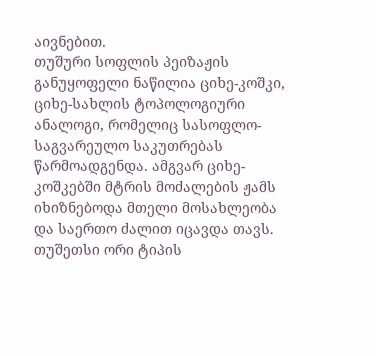აივნებით.
თუშური სოფლის პეიზაჟის განუყოფელი ნაწილია ციხე-კოშკი, ციხე-სახლის ტოპოლოგიური ანალოგი, რომელიც სასოფლო-საგვარეულო საკუთრებას წარმოადგენდა. ამგვარ ციხე-კოშკებში მტრის მოძალების ჟამს იხიზნებოდა მთელი მოსახლეობა და საერთო ძალით იცავდა თავს.
თუშეთსი ორი ტიპის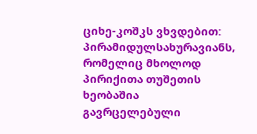ციხე-კოშკს ვხვდებით: პირამიდულსახურავიანს, რომელიც მხოლოდ პირიქითა თუშეთის ხეობაშია გავრცელებული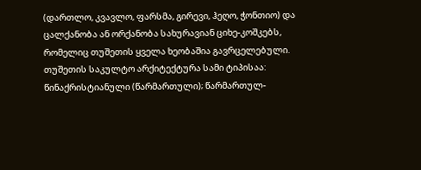(დართლო, კვავლო, ფარსმა, გირევი, ჰეღო, ჭონთიო) და ცალქანობა ან ორქანობა სახურავიან ციხე-კოშკებს, რომელიც თუშეთის ყველა ხეობაშია გავრცელებული.
თუშეთის საკულტო არქიტექტურა სამი ტიპისაა: წინაქრისტიანული (წარმართული); წარმართულ-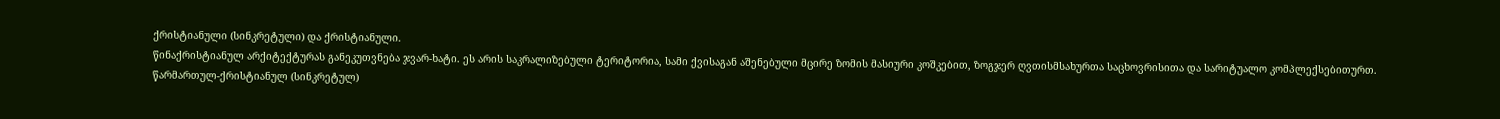ქრისტიანული (სინკრეტული) და ქრისტიანული.
წინაქრისტიანულ არქიტექტურას განეკუთვნება ჯვარ-ხატი. ეს არის საკრალიზებული ტერიტორია, სამი ქვისაგან აშენებული მცირე ზომის მასიური კოშკებით, ზოგჯერ ღვთისმსახურთა საცხოვრისითა და სარიტუალო კომპლექსებითურთ.
წარმართულ-ქრისტიანულ (სინკრეტულ)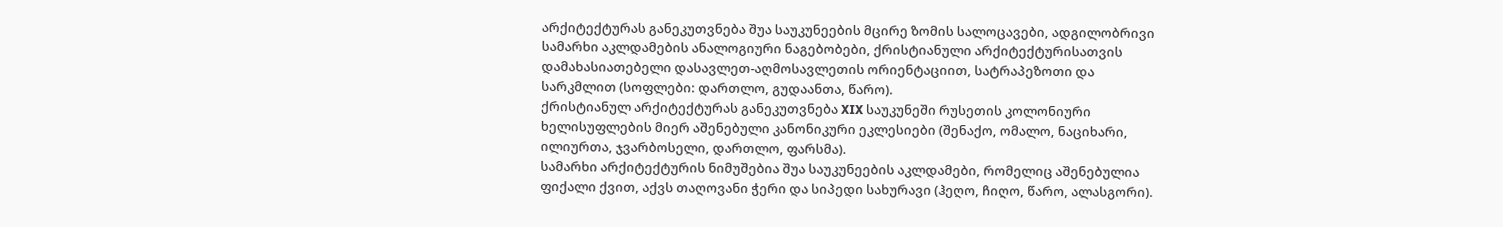არქიტექტურას განეკუთვნება შუა საუკუნეების მცირე ზომის სალოცავები, ადგილობრივი სამარხი აკლდამების ანალოგიური ნაგებობები, ქრისტიანული არქიტექტურისათვის დამახასიათებელი დასავლეთ-აღმოსავლეთის ორიენტაციით, სატრაპეზოთი და სარკმლით (სოფლები: დართლო, გუდაანთა, წარო).
ქრისტიანულ არქიტექტურას განეკუთვნება XIX საუკუნეში რუსეთის კოლონიური ხელისუფლების მიერ აშენებული კანონიკური ეკლესიები (შენაქო, ომალო, ნაციხარი, ილიურთა, ჯვარბოსელი, დართლო, ფარსმა).
სამარხი არქიტექტურის ნიმუშებია შუა საუკუნეების აკლდამები, რომელიც აშენებულია ფიქალი ქვით, აქვს თაღოვანი ჭერი და სიპედი სახურავი (ჰეღო, ჩიღო, წარო, ალასგორი).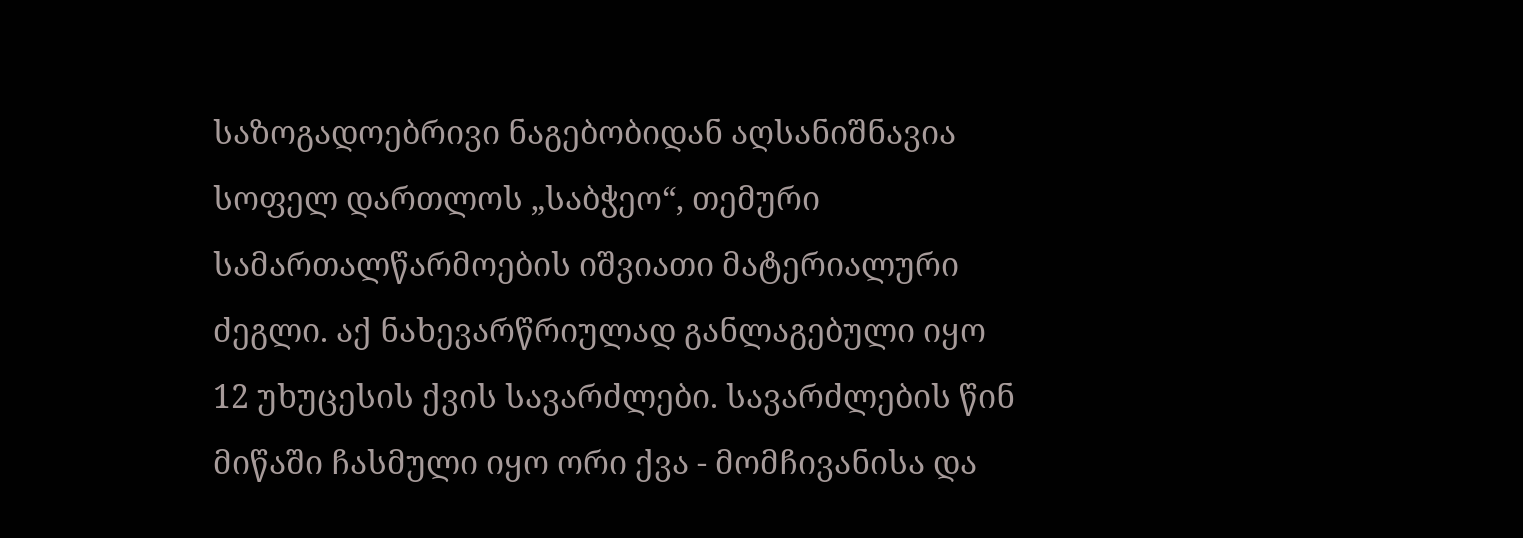საზოგადოებრივი ნაგებობიდან აღსანიშნავია სოფელ დართლოს „საბჭეო“, თემური სამართალწარმოების იშვიათი მატერიალური ძეგლი. აქ ნახევარწრიულად განლაგებული იყო 12 უხუცესის ქვის სავარძლები. სავარძლების წინ მიწაში ჩასმული იყო ორი ქვა - მომჩივანისა და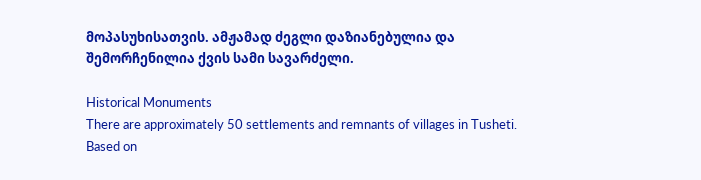მოპასუხისათვის. ამჟამად ძეგლი დაზიანებულია და შემორჩენილია ქვის სამი სავარძელი.

Historical Monuments
There are approximately 50 settlements and remnants of villages in Tusheti. Based on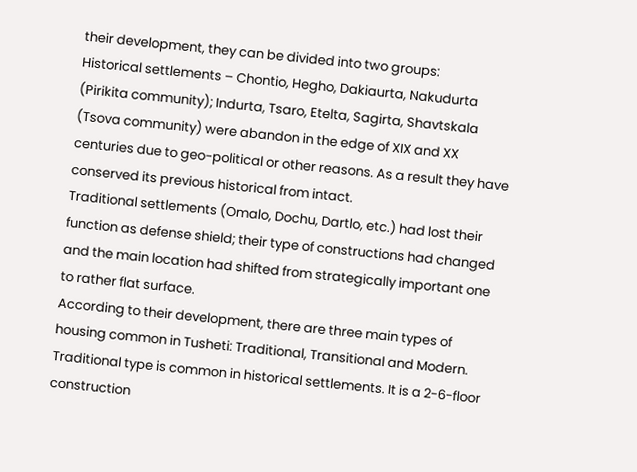their development, they can be divided into two groups:
Historical settlements – Chontio, Hegho, Dakiaurta, Nakudurta (Pirikita community); Indurta, Tsaro, Etelta, Sagirta, Shavtskala (Tsova community) were abandon in the edge of XIX and XX centuries due to geo-political or other reasons. As a result they have conserved its previous historical from intact.
Traditional settlements (Omalo, Dochu, Dartlo, etc.) had lost their function as defense shield; their type of constructions had changed and the main location had shifted from strategically important one to rather flat surface.
According to their development, there are three main types of housing common in Tusheti: Traditional, Transitional and Modern.
Traditional type is common in historical settlements. It is a 2-6-floor construction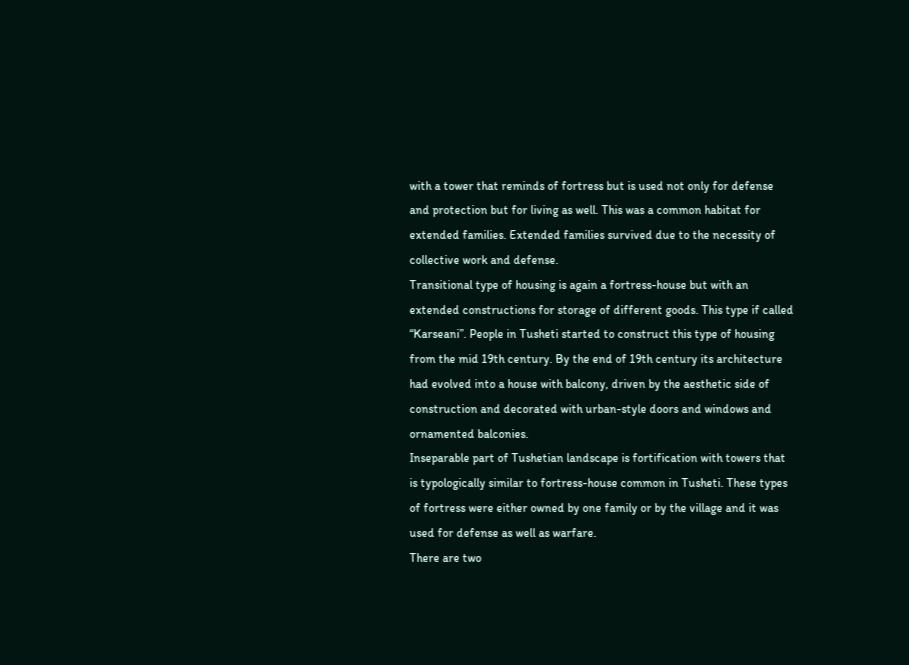with a tower that reminds of fortress but is used not only for defense and protection but for living as well. This was a common habitat for extended families. Extended families survived due to the necessity of collective work and defense.
Transitional type of housing is again a fortress-house but with an extended constructions for storage of different goods. This type if called “Karseani”. People in Tusheti started to construct this type of housing from the mid 19th century. By the end of 19th century its architecture had evolved into a house with balcony, driven by the aesthetic side of construction and decorated with urban-style doors and windows and ornamented balconies.
Inseparable part of Tushetian landscape is fortification with towers that is typologically similar to fortress-house common in Tusheti. These types of fortress were either owned by one family or by the village and it was used for defense as well as warfare.
There are two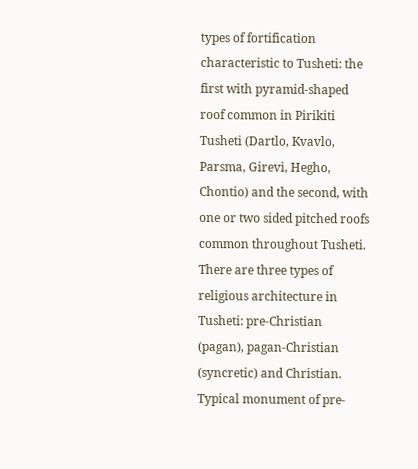types of fortification characteristic to Tusheti: the first with pyramid-shaped roof common in Pirikiti Tusheti (Dartlo, Kvavlo, Parsma, Girevi, Hegho, Chontio) and the second, with one or two sided pitched roofs common throughout Tusheti.
There are three types of religious architecture in Tusheti: pre-Christian (pagan), pagan-Christian (syncretic) and Christian.
Typical monument of pre-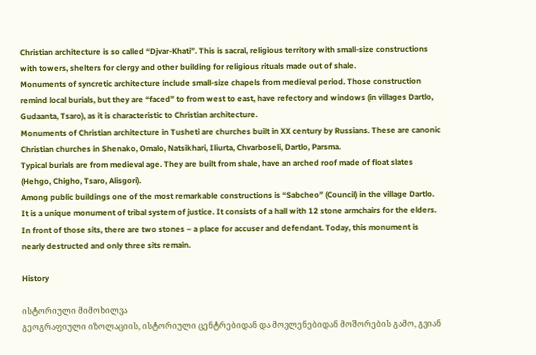Christian architecture is so called “Djvar-Khati”. This is sacral, religious territory with small-size constructions with towers, shelters for clergy and other building for religious rituals made out of shale.
Monuments of syncretic architecture include small-size chapels from medieval period. Those construction remind local burials, but they are “faced” to from west to east, have refectory and windows (in villages Dartlo, Gudaanta, Tsaro), as it is characteristic to Christian architecture.
Monuments of Christian architecture in Tusheti are churches built in XX century by Russians. These are canonic Christian churches in Shenako, Omalo, Natsikhari, Iliurta, Chvarboseli, Dartlo, Parsma.
Typical burials are from medieval age. They are built from shale, have an arched roof made of float slates (Hehgo, Chigho, Tsaro, Alisgori).
Among public buildings one of the most remarkable constructions is “Sabcheo” (Council) in the village Dartlo. It is a unique monument of tribal system of justice. It consists of a hall with 12 stone armchairs for the elders. In front of those sits, there are two stones – a place for accuser and defendant. Today, this monument is nearly destructed and only three sits remain.

History

ისტორიული მიმოხილვა
გეოგრაფიული იზოლაციის, ისტორიული ცენტრებიდან და მოვლენებიდან მოშორების გამო, გვიან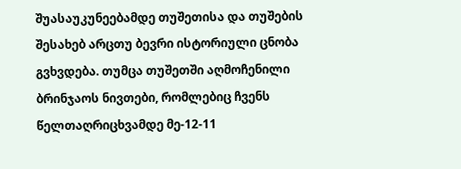შუასაუკუნეებამდე თუშეთისა და თუშების შესახებ არცთუ ბევრი ისტორიული ცნობა გვხვდება. თუმცა თუშეთში აღმოჩენილი ბრინჯაოს ნივთები, რომლებიც ჩვენს წელთაღრიცხვამდე მე-12-11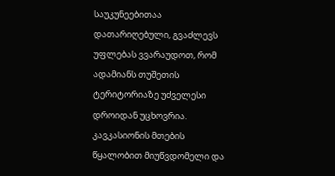საუკუნეებითაა დათარიღებული, გვაძლევს უფლებას ვვარაუდოთ, რომ ადამიანს თუშეთის ტერიტორიაზე უძველესი დროიდან უცხოვრია.
კავკასიონის მთების წყალობით მიუწვდომელი და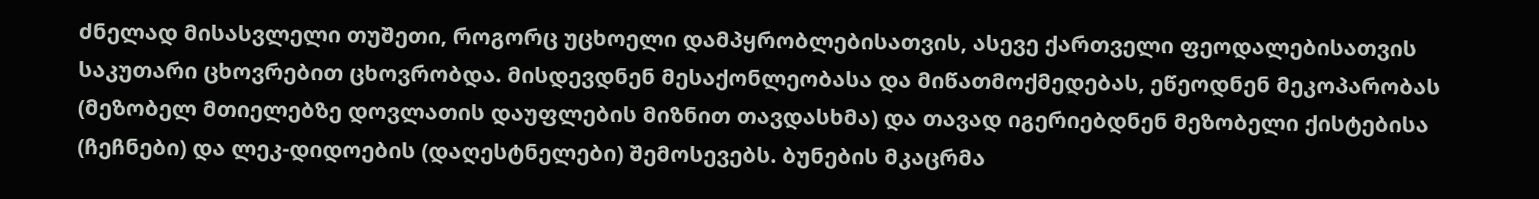ძნელად მისასვლელი თუშეთი, როგორც უცხოელი დამპყრობლებისათვის, ასევე ქართველი ფეოდალებისათვის საკუთარი ცხოვრებით ცხოვრობდა. მისდევდნენ მესაქონლეობასა და მიწათმოქმედებას, ეწეოდნენ მეკოპარობას (მეზობელ მთიელებზე დოვლათის დაუფლების მიზნით თავდასხმა) და თავად იგერიებდნენ მეზობელი ქისტებისა (ჩეჩნები) და ლეკ-დიდოების (დაღესტნელები) შემოსევებს. ბუნების მკაცრმა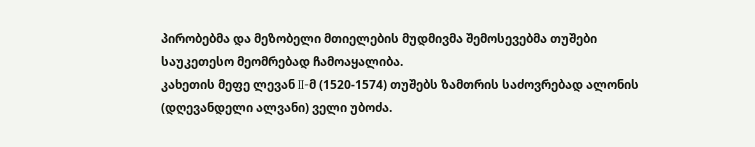პირობებმა და მეზობელი მთიელების მუდმივმა შემოსევებმა თუშები საუკეთესო მეომრებად ჩამოაყალიბა.
კახეთის მეფე ლევან II-მ (1520-1574) თუშებს ზამთრის საძოვრებად ალონის (დღევანდელი ალვანი) ველი უბოძა.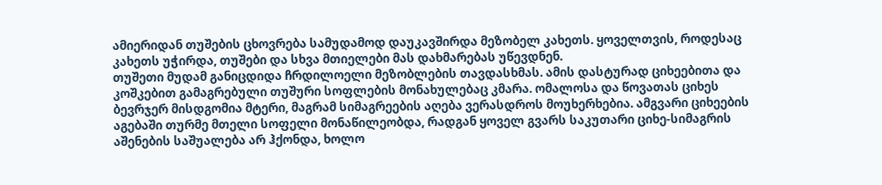ამიერიდან თუშების ცხოვრება სამუდამოდ დაუკავშირდა მეზობელ კახეთს. ყოველთვის, როდესაც კახეთს უჭირდა, თუშები და სხვა მთიელები მას დახმარებას უწევდნენ.
თუშეთი მუდამ განიცდიდა ჩრდილოელი მეზობლების თავდასხმას. ამის დასტურად ციხეებითა და კოშკებით გამაგრებული თუშური სოფლების მონახულებაც კმარა. ომალოსა და წოვათას ციხეს ბევრჯერ მისდგომია მტერი, მაგრამ სიმაგრეების აღება ვერასდროს მოუხერხებია. ამგვარი ციხეების აგებაში თურმე მთელი სოფელი მონაწილეობდა, რადგან ყოველ გვარს საკუთარი ციხე-სიმაგრის აშენების საშუალება არ ჰქონდა, ხოლო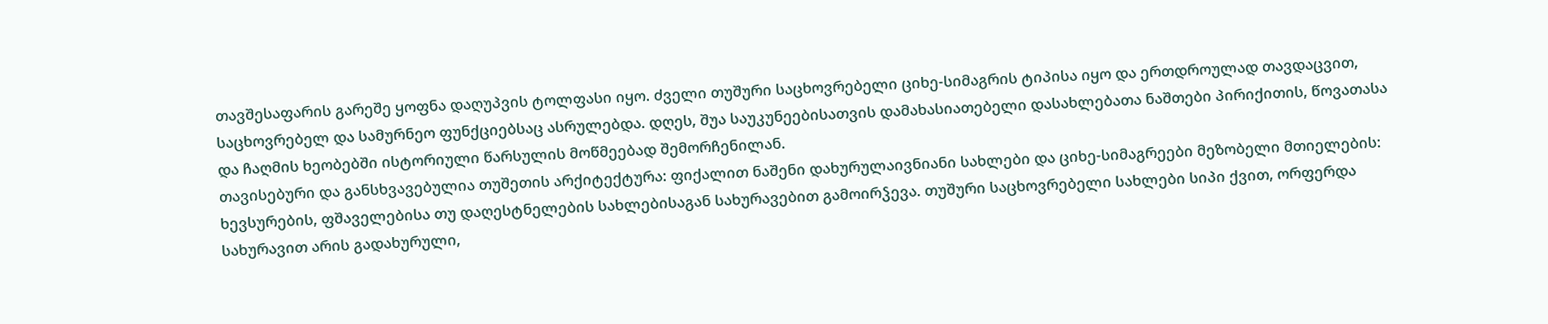თავშესაფარის გარეშე ყოფნა დაღუპვის ტოლფასი იყო. ძველი თუშური საცხოვრებელი ციხე-სიმაგრის ტიპისა იყო და ერთდროულად თავდაცვით, საცხოვრებელ და სამურნეო ფუნქციებსაც ასრულებდა. დღეს, შუა საუკუნეებისათვის დამახასიათებელი დასახლებათა ნაშთები პირიქითის, წოვათასა და ჩაღმის ხეობებში ისტორიული წარსულის მოწმეებად შემორჩენილან.
თავისებური და განსხვავებულია თუშეთის არქიტექტურა: ფიქალით ნაშენი დახურულაივნიანი სახლები და ციხე-სიმაგრეები მეზობელი მთიელების: ხევსურების, ფშაველებისა თუ დაღესტნელების სახლებისაგან სახურავებით გამოირჴევა. თუშური საცხოვრებელი სახლები სიპი ქვით, ორფერდა სახურავით არის გადახურული,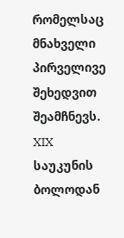რომელსაც მნახველი პირველივე შეხედვით შეამჩნევს.
XIX საუკუნის ბოლოდან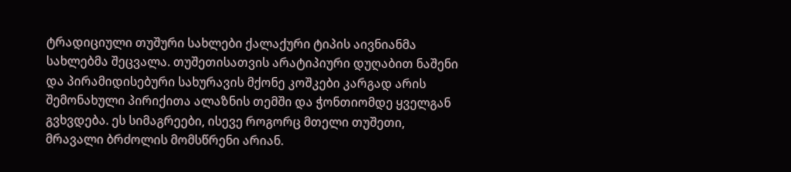ტრადიციული თუშური სახლები ქალაქური ტიპის აივნიანმა სახლებმა შეცვალა. თუშეთისათვის არატიპიური დუღაბით ნაშენი და პირამიდისებური სახურავის მქონე კოშკები კარგად არის შემონახული პირიქითა ალაზნის თემში და ჭონთიომდე ყველგან გვხვდება. ეს სიმაგრეები, ისევე როგორც მთელი თუშეთი, მრავალი ბრძოლის მომსწრენი არიან.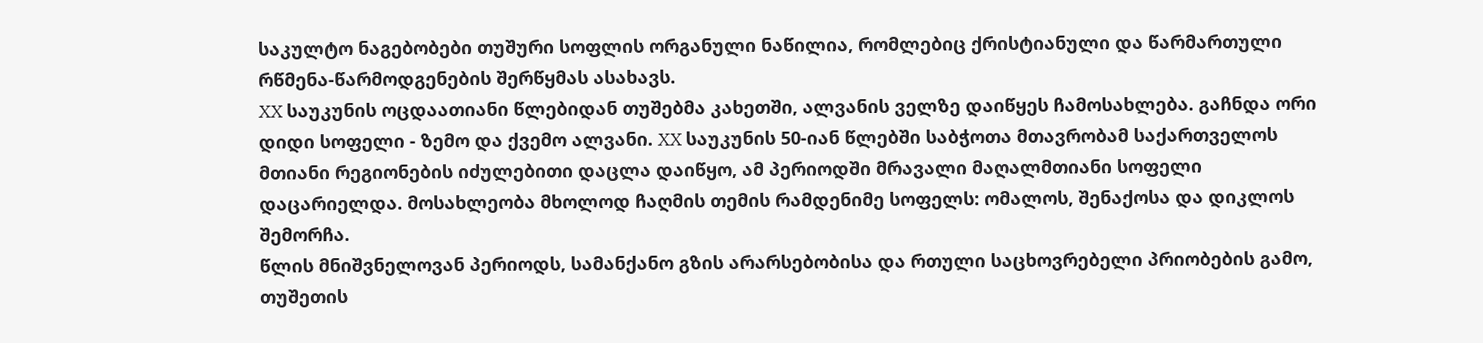საკულტო ნაგებობები თუშური სოფლის ორგანული ნაწილია, რომლებიც ქრისტიანული და წარმართული რწმენა-წარმოდგენების შერწყმას ასახავს.
XX საუკუნის ოცდაათიანი წლებიდან თუშებმა კახეთში, ალვანის ველზე დაიწყეს ჩამოსახლება. გაჩნდა ორი დიდი სოფელი - ზემო და ქვემო ალვანი. XX საუკუნის 50-იან წლებში საბჭოთა მთავრობამ საქართველოს მთიანი რეგიონების იძულებითი დაცლა დაიწყო, ამ პერიოდში მრავალი მაღალმთიანი სოფელი დაცარიელდა. მოსახლეობა მხოლოდ ჩაღმის თემის რამდენიმე სოფელს: ომალოს, შენაქოსა და დიკლოს შემორჩა.
წლის მნიშვნელოვან პერიოდს, სამანქანო გზის არარსებობისა და რთული საცხოვრებელი პრიობების გამო, თუშეთის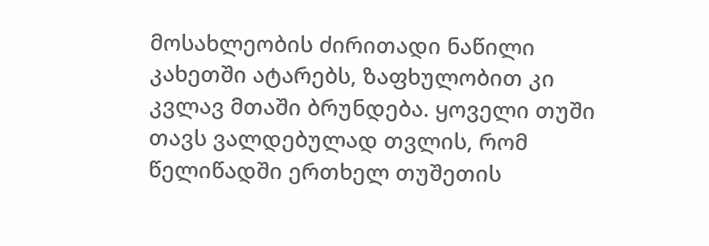მოსახლეობის ძირითადი ნაწილი კახეთში ატარებს, ზაფხულობით კი კვლავ მთაში ბრუნდება. ყოველი თუში თავს ვალდებულად თვლის, რომ წელიწადში ერთხელ თუშეთის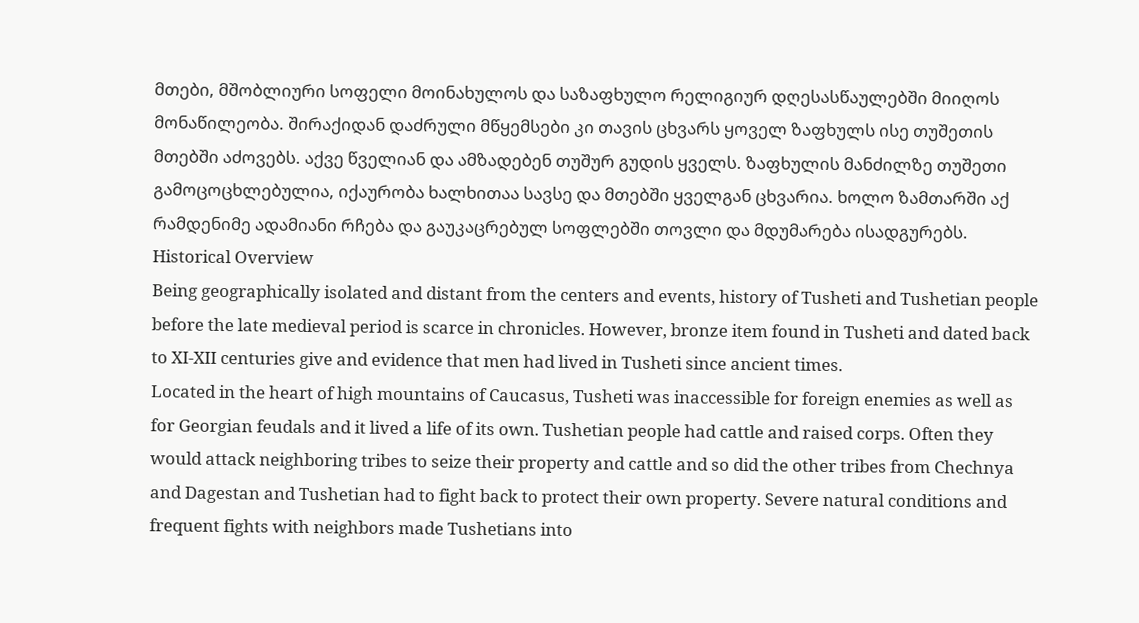მთები, მშობლიური სოფელი მოინახულოს და საზაფხულო რელიგიურ დღესასწაულებში მიიღოს მონაწილეობა. შირაქიდან დაძრული მწყემსები კი თავის ცხვარს ყოველ ზაფხულს ისე თუშეთის მთებში აძოვებს. აქვე წველიან და ამზადებენ თუშურ გუდის ყველს. ზაფხულის მანძილზე თუშეთი გამოცოცხლებულია, იქაურობა ხალხითაა სავსე და მთებში ყველგან ცხვარია. ხოლო ზამთარში აქ რამდენიმე ადამიანი რჩება და გაუკაცრებულ სოფლებში თოვლი და მდუმარება ისადგურებს.
Historical Overview
Being geographically isolated and distant from the centers and events, history of Tusheti and Tushetian people before the late medieval period is scarce in chronicles. However, bronze item found in Tusheti and dated back to XI-XII centuries give and evidence that men had lived in Tusheti since ancient times.
Located in the heart of high mountains of Caucasus, Tusheti was inaccessible for foreign enemies as well as for Georgian feudals and it lived a life of its own. Tushetian people had cattle and raised corps. Often they would attack neighboring tribes to seize their property and cattle and so did the other tribes from Chechnya and Dagestan and Tushetian had to fight back to protect their own property. Severe natural conditions and frequent fights with neighbors made Tushetians into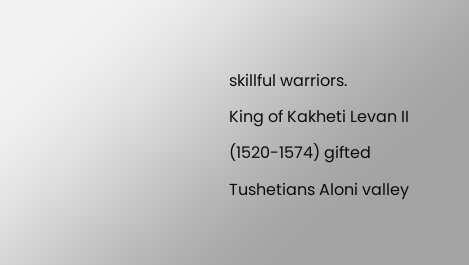skillful warriors.
King of Kakheti Levan II (1520-1574) gifted Tushetians Aloni valley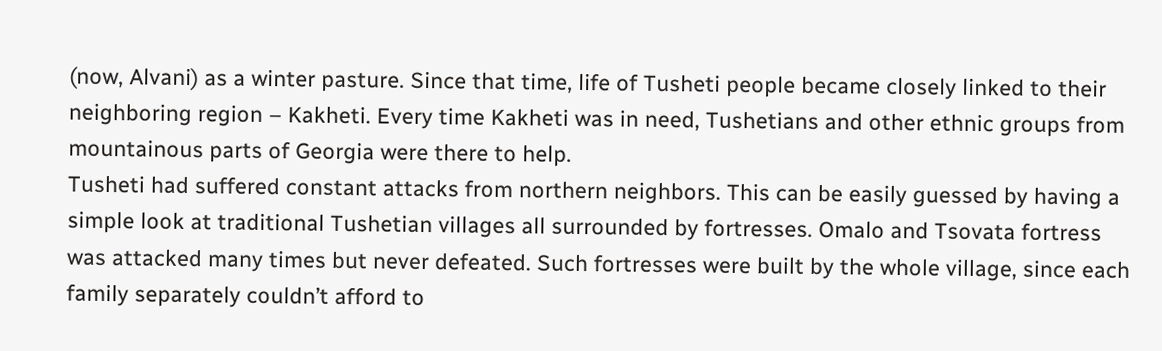(now, Alvani) as a winter pasture. Since that time, life of Tusheti people became closely linked to their neighboring region – Kakheti. Every time Kakheti was in need, Tushetians and other ethnic groups from mountainous parts of Georgia were there to help.
Tusheti had suffered constant attacks from northern neighbors. This can be easily guessed by having a simple look at traditional Tushetian villages all surrounded by fortresses. Omalo and Tsovata fortress was attacked many times but never defeated. Such fortresses were built by the whole village, since each family separately couldn’t afford to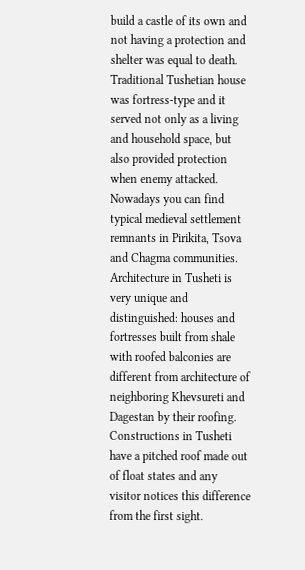build a castle of its own and not having a protection and shelter was equal to death. Traditional Tushetian house was fortress-type and it served not only as a living and household space, but also provided protection when enemy attacked. Nowadays you can find typical medieval settlement remnants in Pirikita, Tsova and Chagma communities.
Architecture in Tusheti is very unique and distinguished: houses and fortresses built from shale with roofed balconies are different from architecture of neighboring Khevsureti and Dagestan by their roofing. Constructions in Tusheti have a pitched roof made out of float states and any visitor notices this difference from the first sight.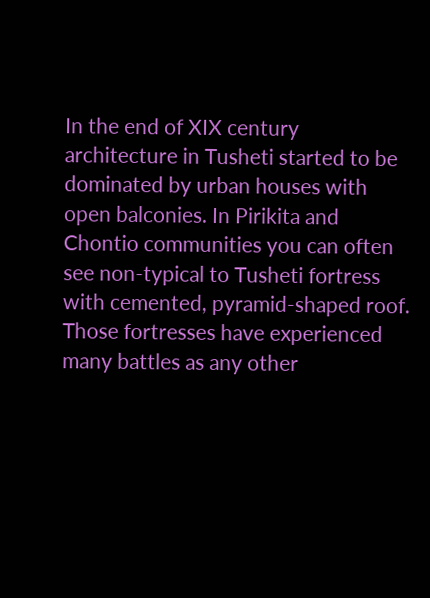In the end of XIX century architecture in Tusheti started to be dominated by urban houses with open balconies. In Pirikita and Chontio communities you can often see non-typical to Tusheti fortress with cemented, pyramid-shaped roof. Those fortresses have experienced many battles as any other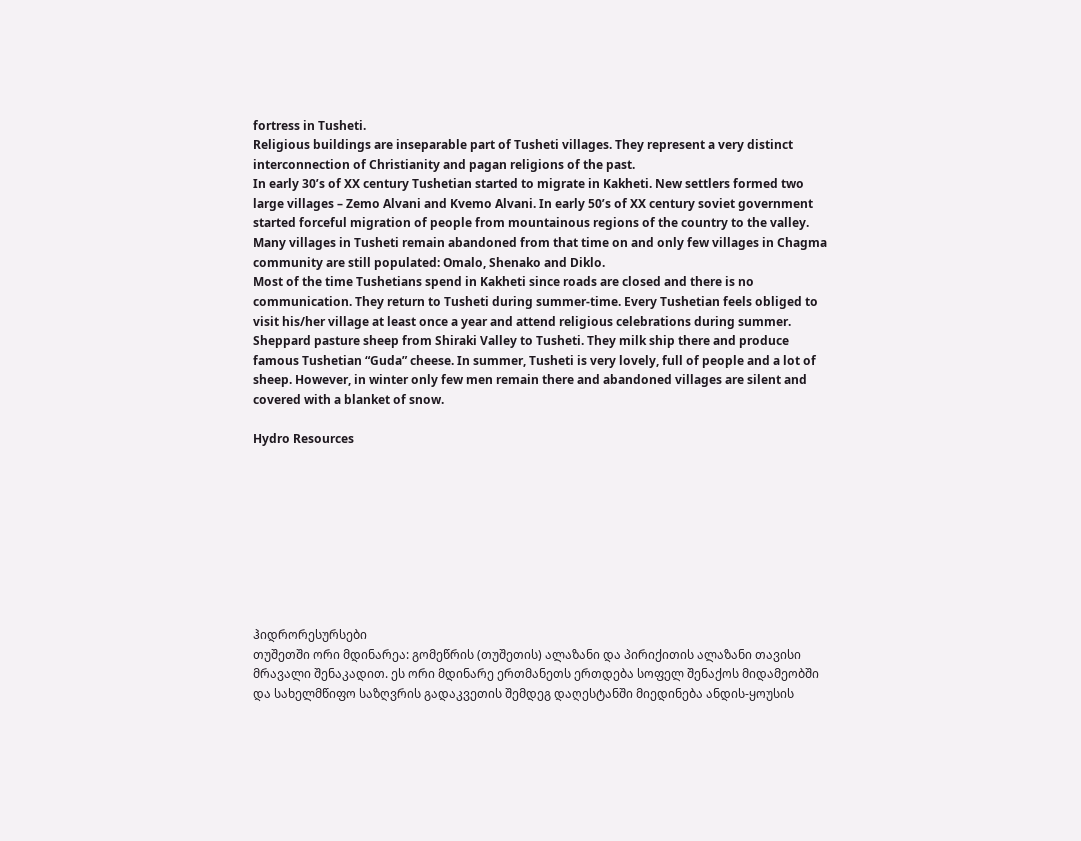fortress in Tusheti.
Religious buildings are inseparable part of Tusheti villages. They represent a very distinct interconnection of Christianity and pagan religions of the past.
In early 30’s of XX century Tushetian started to migrate in Kakheti. New settlers formed two large villages – Zemo Alvani and Kvemo Alvani. In early 50’s of XX century soviet government started forceful migration of people from mountainous regions of the country to the valley. Many villages in Tusheti remain abandoned from that time on and only few villages in Chagma community are still populated: Omalo, Shenako and Diklo.
Most of the time Tushetians spend in Kakheti since roads are closed and there is no communication. They return to Tusheti during summer-time. Every Tushetian feels obliged to visit his/her village at least once a year and attend religious celebrations during summer.
Sheppard pasture sheep from Shiraki Valley to Tusheti. They milk ship there and produce famous Tushetian “Guda” cheese. In summer, Tusheti is very lovely, full of people and a lot of sheep. However, in winter only few men remain there and abandoned villages are silent and covered with a blanket of snow.

Hydro Resources









ჰიდრორესურსები
თუშეთში ორი მდინარეა: გომეწრის (თუშეთის) ალაზანი და პირიქითის ალაზანი თავისი მრავალი შენაკადით. ეს ორი მდინარე ერთმანეთს ერთდება სოფელ შენაქოს მიდამეობში და სახელმწიფო საზღვრის გადაკვეთის შემდეგ დაღესტანში მიედინება ანდის-ყოუსის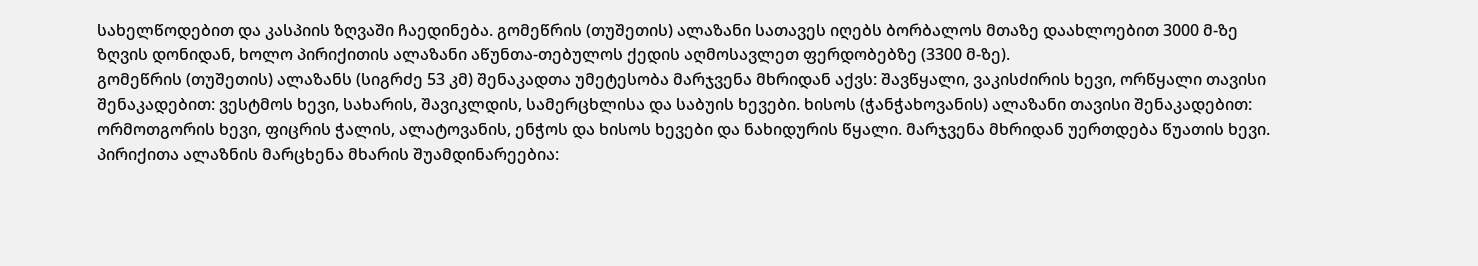სახელწოდებით და კასპიის ზღვაში ჩაედინება. გომეწრის (თუშეთის) ალაზანი სათავეს იღებს ბორბალოს მთაზე დაახლოებით 3000 მ-ზე ზღვის დონიდან, ხოლო პირიქითის ალაზანი აწუნთა-თებულოს ქედის აღმოსავლეთ ფერდობებზე (3300 მ-ზე).
გომეწრის (თუშეთის) ალაზანს (სიგრძე 53 კმ) შენაკადთა უმეტესობა მარჯვენა მხრიდან აქვს: შავწყალი, ვაკისძირის ხევი, ორწყალი თავისი შენაკადებით: ვესტმოს ხევი, სახარის, შავიკლდის, სამერცხლისა და საბუის ხევები. ხისოს (ჭანჭახოვანის) ალაზანი თავისი შენაკადებით: ორმოთგორის ხევი, ფიცრის ჭალის, ალატოვანის, ენჭოს და ხისოს ხევები და ნახიდურის წყალი. მარჯვენა მხრიდან უერთდება წუათის ხევი.
პირიქითა ალაზნის მარცხენა მხარის შუამდინარეებია: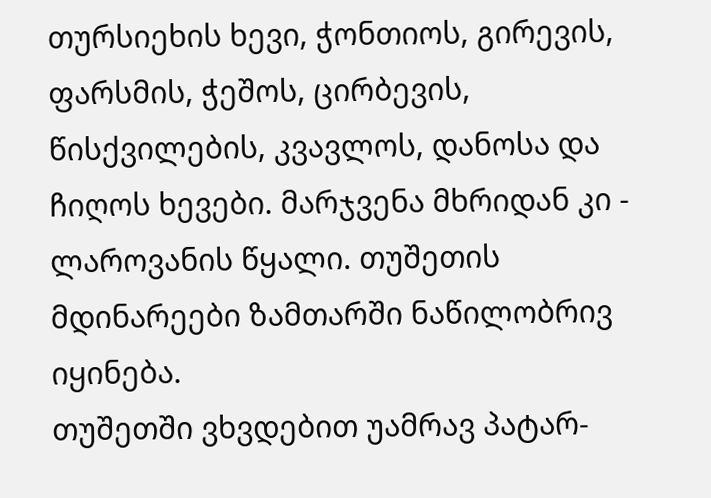თურსიეხის ხევი, ჭონთიოს, გირევის, ფარსმის, ჭეშოს, ცირბევის, წისქვილების, კვავლოს, დანოსა და ჩიღოს ხევები. მარჯვენა მხრიდან კი - ლაროვანის წყალი. თუშეთის მდინარეები ზამთარში ნაწილობრივ იყინება.
თუშეთში ვხვდებით უამრავ პატარ-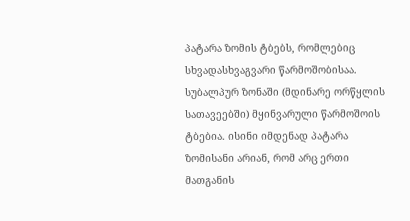პატარა ზომის ტბებს, რომლებიც სხვადასხვაგვარი წარმოშობისაა. სუბალპურ ზონაში (მდინარე ორწყლის სათავეებში) მყინვარული წარმოშოის ტბებია. ისინი იმდენად პატარა ზომისანი არიან, რომ არც ერთი მათგანის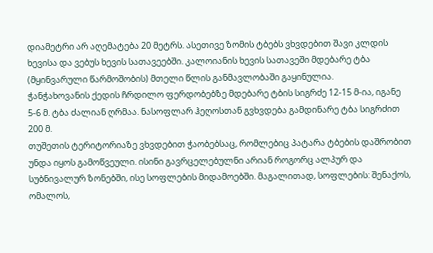დიამეტრი არ აღემატება 20 მეტრს. ასეთივე ზომის ტბებს ვხვდებით შავი კლდის ხევისა და ვებუს ხევის სათავეებში. კალოიანის ხევის სათავეში მდებარე ტბა (მყინვარული წარმოშობის) მთელი წლის განმავლობაში გაყინულია.
ჭანჭახოვანის ქედის ჩრდილო ფერდობებზე მდებარე ტბის სიგრძე 12-15 მ-ია, იგანე 5-6 მ. ტბა ძალიან ღრმაა. ნასოფლარ ჰეღოსთან გვხვდება გამდინარე ტბა სიგრძით 200 მ.
თუშეთის ტერიტორიაზე ვხვდებით ჭაობებსაც, რომლებიც პატარა ტბების დაშრობით უნდა იყოს გამოწვეული. ისინი გავრცელებულნი არიან როგორც ალპურ და სუბნივალურ ზონებში, ისე სოფლების მიდამოებში. მაგალითად, სოფლების: შენაქოს, ომალოს,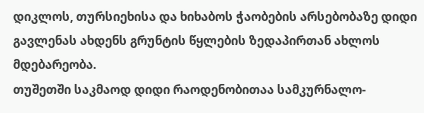დიკლოს, თურსიეხისა და ხიხაბოს ჭაობების არსებობაზე დიდი გავლენას ახდენს გრუნტის წყლების ზედაპირთან ახლოს მდებარეობა.
თუშეთში საკმაოდ დიდი რაოდენობითაა სამკურნალო-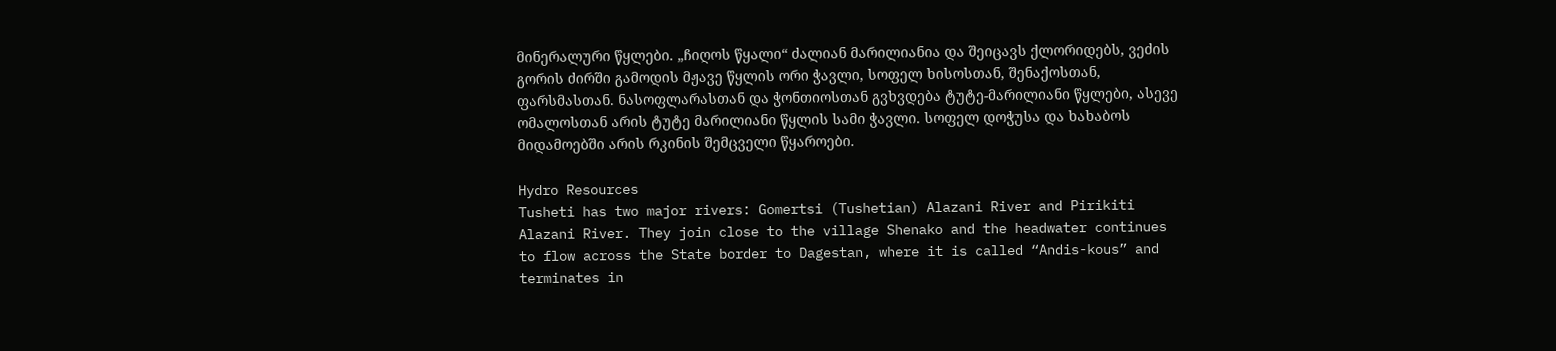მინერალური წყლები. „ჩიღოს წყალი“ ძალიან მარილიანია და შეიცავს ქლორიდებს, ვეძის გორის ძირში გამოდის მჟავე წყლის ორი ჭავლი, სოფელ ხისოსთან, შენაქოსთან, ფარსმასთან. ნასოფლარასთან და ჭონთიოსთან გვხვდება ტუტე-მარილიანი წყლები, ასევე ომალოსთან არის ტუტე მარილიანი წყლის სამი ჭავლი. სოფელ დოჭუსა და ხახაბოს მიდამოებში არის რკინის შემცველი წყაროები.

Hydro Resources
Tusheti has two major rivers: Gomertsi (Tushetian) Alazani River and Pirikiti Alazani River. They join close to the village Shenako and the headwater continues to flow across the State border to Dagestan, where it is called “Andis-kous” and terminates in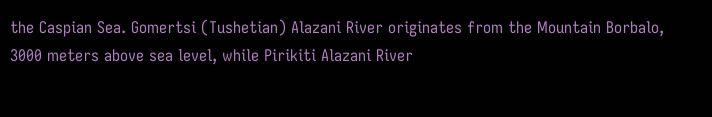the Caspian Sea. Gomertsi (Tushetian) Alazani River originates from the Mountain Borbalo, 3000 meters above sea level, while Pirikiti Alazani River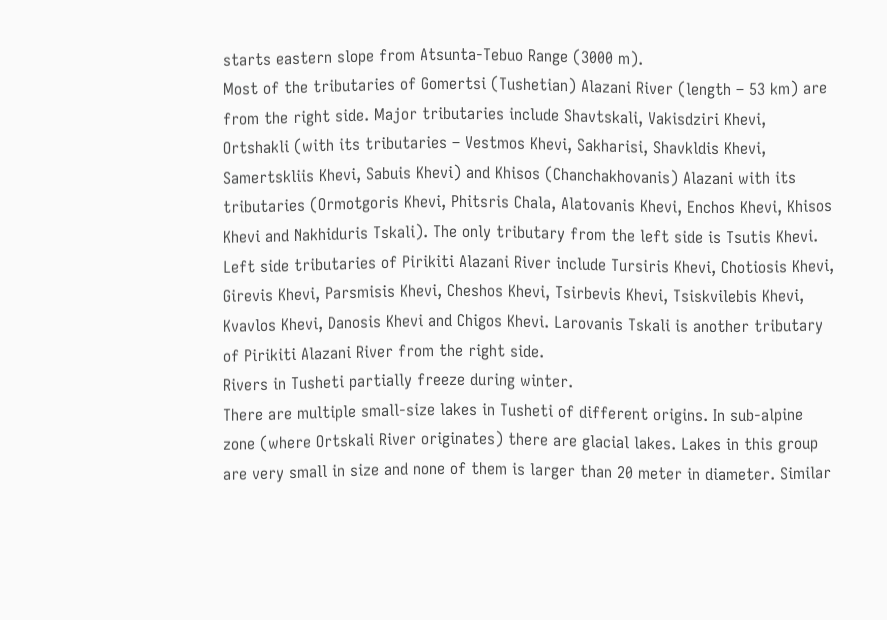starts eastern slope from Atsunta-Tebuo Range (3000 m).
Most of the tributaries of Gomertsi (Tushetian) Alazani River (length – 53 km) are from the right side. Major tributaries include Shavtskali, Vakisdziri Khevi, Ortshakli (with its tributaries – Vestmos Khevi, Sakharisi, Shavkldis Khevi, Samertskliis Khevi, Sabuis Khevi) and Khisos (Chanchakhovanis) Alazani with its tributaries (Ormotgoris Khevi, Phitsris Chala, Alatovanis Khevi, Enchos Khevi, Khisos Khevi and Nakhiduris Tskali). The only tributary from the left side is Tsutis Khevi.
Left side tributaries of Pirikiti Alazani River include Tursiris Khevi, Chotiosis Khevi, Girevis Khevi, Parsmisis Khevi, Cheshos Khevi, Tsirbevis Khevi, Tsiskvilebis Khevi, Kvavlos Khevi, Danosis Khevi and Chigos Khevi. Larovanis Tskali is another tributary of Pirikiti Alazani River from the right side.
Rivers in Tusheti partially freeze during winter.
There are multiple small-size lakes in Tusheti of different origins. In sub-alpine zone (where Ortskali River originates) there are glacial lakes. Lakes in this group are very small in size and none of them is larger than 20 meter in diameter. Similar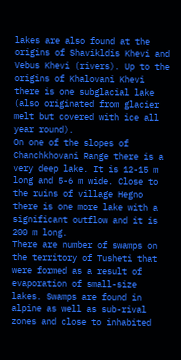lakes are also found at the origins of Shavikldis Khevi and Vebus Khevi (rivers). Up to the origins of Khalovani Khevi there is one subglacial lake (also originated from glacier melt but covered with ice all year round).
On one of the slopes of Chanchkhovani Range there is a very deep lake. It is 12-15 m long and 5-6 m wide. Close to the ruins of village Hegno there is one more lake with a significant outflow and it is 200 m long.
There are number of swamps on the territory of Tusheti that were formed as a result of evaporation of small-size lakes. Swamps are found in alpine as well as sub-rival zones and close to inhabited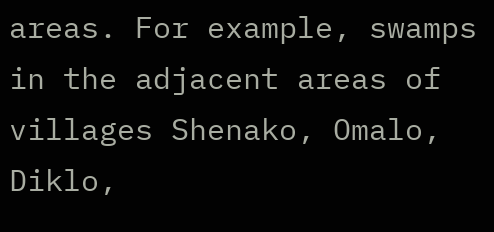areas. For example, swamps in the adjacent areas of villages Shenako, Omalo, Diklo,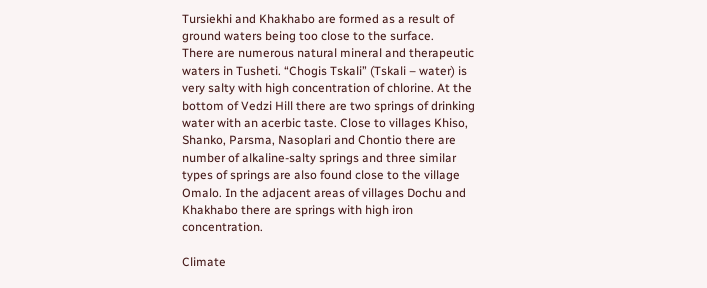Tursiekhi and Khakhabo are formed as a result of ground waters being too close to the surface.
There are numerous natural mineral and therapeutic waters in Tusheti. “Chogis Tskali” (Tskali – water) is very salty with high concentration of chlorine. At the bottom of Vedzi Hill there are two springs of drinking water with an acerbic taste. Close to villages Khiso, Shanko, Parsma, Nasoplari and Chontio there are number of alkaline-salty springs and three similar types of springs are also found close to the village Omalo. In the adjacent areas of villages Dochu and Khakhabo there are springs with high iron concentration.

Climate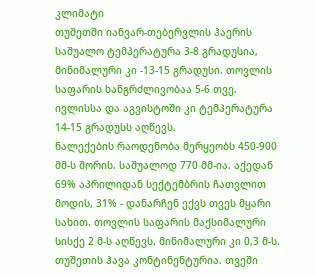კლიმატი
თუშეთში იანვარ-თებერვლის ჰაერის საშუალო ტემპერატურა 3-8 გრადუსია, მინიმალური კი -13-15 გრადუსი. თოვლის საფარის ხანგრძლივობაა 5-6 თვე. ივლისსა და აგვისტოში კი ტემპერატურა 14-15 გრადუსს აღწევს.
ნალექების რაოდენობა მერყეობს 450-900 მმ-ს შორის. საშუალოდ 770 მმ-ია. აქედან 69% აპრილიდან სექტემბრის ჩათვლით მოდის, 31% - დანარჩენ ექვს თვეს მყარი სახით. თოვლის საფარის მაქსიმალური სისქე 2 მ-ს აღწევს, მინიმალური კი 0,3 მ-ს.
თუშეთის ჰავა კონტინენტურია. თვეში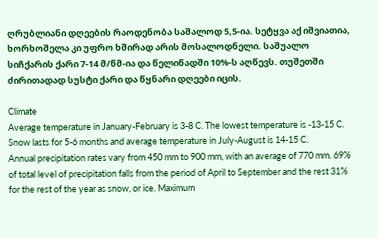ღრუბლიანი დღეების რაოდენობა საშალოდ 5,5-ია. სეტყვა აქ იშვიათია, ხორხოშელა კი უფრო ხშირად არის მოსალოდნელი. საშუალო სიჩქარის ქარი 7-14 მ/წმ-ია და წელიწადში 10%-ს აღწევს. თუშეთში ძირითადად სუსტი ქარი და წყნარი დღეები იცის.

Climate
Average temperature in January-February is 3-8 C. The lowest temperature is -13-15 C. Snow lasts for 5-6 months and average temperature in July-August is 14-15 C.
Annual precipitation rates vary from 450 mm to 900 mm, with an average of 770 mm. 69% of total level of precipitation falls from the period of April to September and the rest 31% for the rest of the year as snow, or ice. Maximum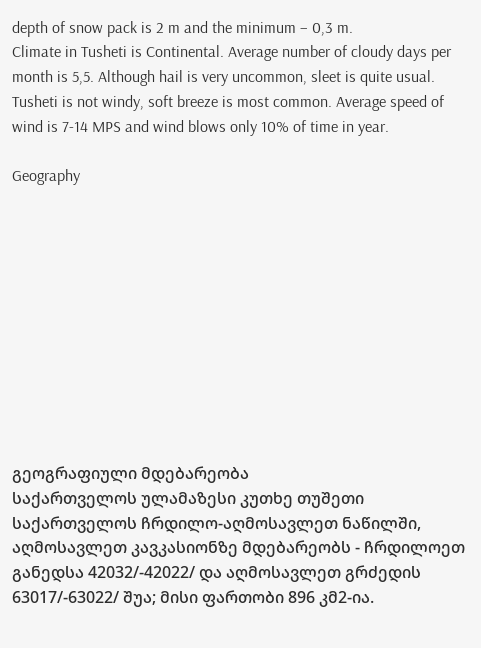depth of snow pack is 2 m and the minimum – 0,3 m.
Climate in Tusheti is Continental. Average number of cloudy days per month is 5,5. Although hail is very uncommon, sleet is quite usual. Tusheti is not windy, soft breeze is most common. Average speed of wind is 7-14 MPS and wind blows only 10% of time in year.

Geography











გეოგრაფიული მდებარეობა
საქართველოს ულამაზესი კუთხე თუშეთი საქართველოს ჩრდილო-აღმოსავლეთ ნაწილში, აღმოსავლეთ კავკასიონზე მდებარეობს - ჩრდილოეთ განედსა 42032/-42022/ და აღმოსავლეთ გრძედის 63017/-63022/ შუა; მისი ფართობი 896 კმ2-ია.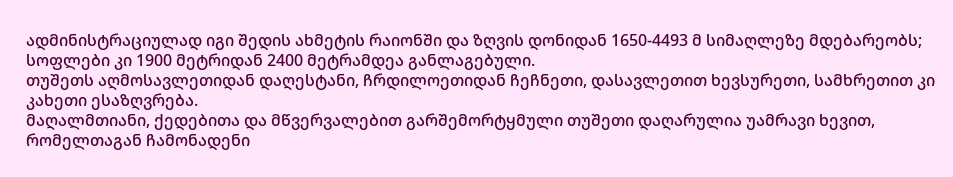ადმინისტრაციულად იგი შედის ახმეტის რაიონში და ზღვის დონიდან 1650-4493 მ სიმაღლეზე მდებარეობს; სოფლები კი 1900 მეტრიდან 2400 მეტრამდეა განლაგებული.
თუშეთს აღმოსავლეთიდან დაღესტანი, ჩრდილოეთიდან ჩეჩნეთი, დასავლეთით ხევსურეთი, სამხრეთით კი კახეთი ესაზღვრება.
მაღალმთიანი, ქედებითა და მწვერვალებით გარშემორტყმული თუშეთი დაღარულია უამრავი ხევით, რომელთაგან ჩამონადენი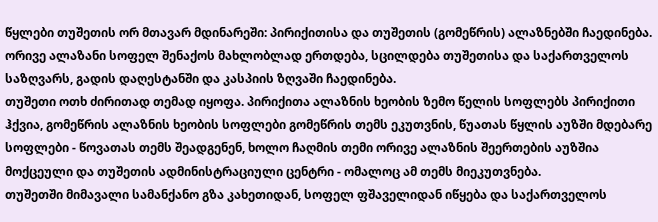წყლები თუშეთის ორ მთავარ მდინარეში: პირიქითისა და თუშეთის (გომეწრის) ალაზნებში ჩაედინება.
ორივე ალაზანი სოფელ შენაქოს მახლობლად ერთდება, სცილდება თუშეთისა და საქართველოს საზღვარს, გადის დაღესტანში და კასპიის ზღვაში ჩაედინება.
თუშეთი ოთხ ძირითად თემად იყოფა. პირიქითა ალაზნის ხეობის ზემო წელის სოფლებს პირიქითი ჰქვია, გომეწრის ალაზნის ხეობის სოფლები გომეწრის თემს ეკუთვნის, წუათას წყლის აუზში მდებარე სოფლები - წოვათას თემს შეადგენენ, ხოლო ჩაღმის თემი ორივე ალაზნის შეერთების აუზშია მოქცეული და თუშეთის ადმინისტრაციული ცენტრი - ომალოც ამ თემს მიეკუთვნება.
თუშეთში მიმავალი სამანქანო გზა კახეთიდან, სოფელ ფშაველიდან იწყება და საქართველოს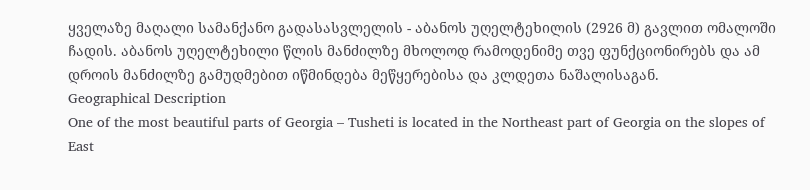ყველაზე მაღალი სამანქანო გადასასვლელის - აბანოს უღელტეხილის (2926 მ) გავლით ომალოში ჩადის. აბანოს უღელტეხილი წლის მანძილზე მხოლოდ რამოდენიმე თვე ფუნქციონირებს და ამ დროის მანძილზე გამუდმებით იწმინდება მეწყერებისა და კლდეთა ნაშალისაგან.
Geographical Description
One of the most beautiful parts of Georgia – Tusheti is located in the Northeast part of Georgia on the slopes of East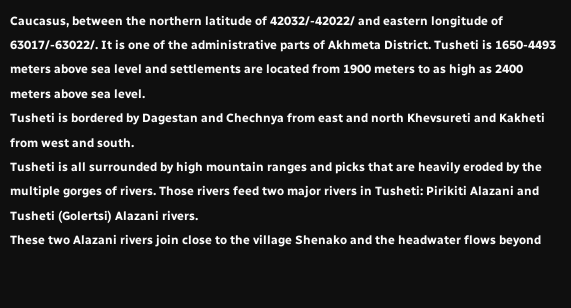Caucasus, between the northern latitude of 42032/-42022/ and eastern longitude of 63017/-63022/. It is one of the administrative parts of Akhmeta District. Tusheti is 1650-4493 meters above sea level and settlements are located from 1900 meters to as high as 2400 meters above sea level.
Tusheti is bordered by Dagestan and Chechnya from east and north Khevsureti and Kakheti from west and south.
Tusheti is all surrounded by high mountain ranges and picks that are heavily eroded by the multiple gorges of rivers. Those rivers feed two major rivers in Tusheti: Pirikiti Alazani and Tusheti (Golertsi) Alazani rivers.
These two Alazani rivers join close to the village Shenako and the headwater flows beyond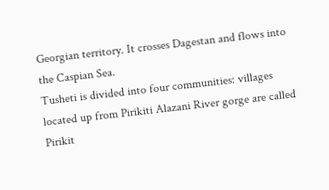Georgian territory. It crosses Dagestan and flows into the Caspian Sea.
Tusheti is divided into four communities: villages located up from Pirikiti Alazani River gorge are called Pirikit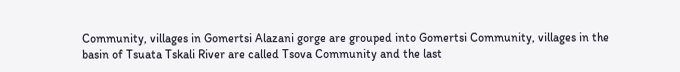Community, villages in Gomertsi Alazani gorge are grouped into Gomertsi Community, villages in the basin of Tsuata Tskali River are called Tsova Community and the last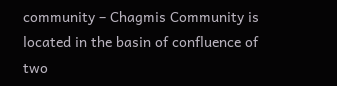community – Chagmis Community is located in the basin of confluence of two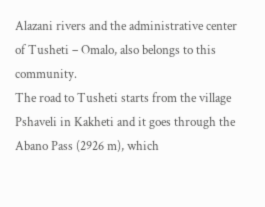Alazani rivers and the administrative center of Tusheti – Omalo, also belongs to this community.
The road to Tusheti starts from the village Pshaveli in Kakheti and it goes through the Abano Pass (2926 m), which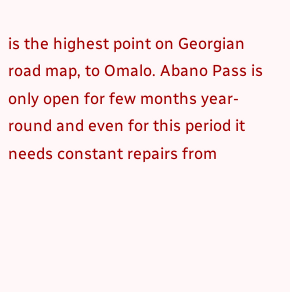is the highest point on Georgian road map, to Omalo. Abano Pass is only open for few months year-round and even for this period it needs constant repairs from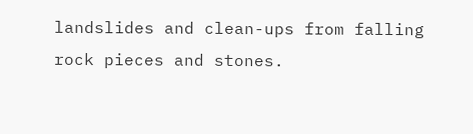landslides and clean-ups from falling rock pieces and stones.